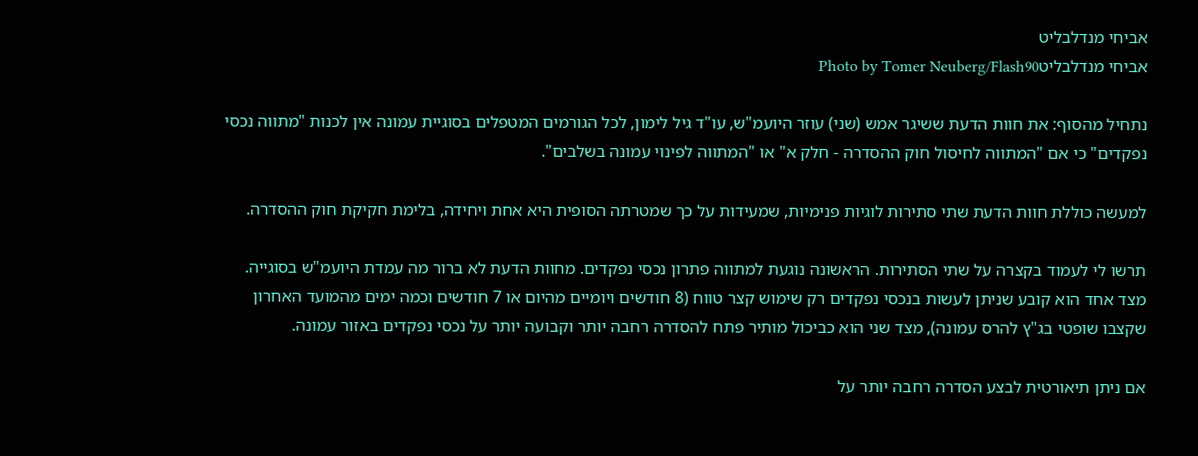אביחי מנדלבליט
אביחי מנדלבליטPhoto by Tomer Neuberg/Flash90

נתחיל מהסוף: את חוות הדעת ששיגר אמש (שני) עוזר היועמ"ש, עו"ד גיל לימון, לכל הגורמים המטפלים בסוגיית עמונה אין לכנות "מתווה נכסי נפקדים" כי אם "המתווה לחיסול חוק ההסדרה - חלק א" או "המתווה לפינוי עמונה בשלבים".

למעשה כוללת חוות הדעת שתי סתירות לוגיות פנימיות, שמעידות על כך שמטרתה הסופית היא אחת ויחידה, בלימת חקיקת חוק ההסדרה.

תרשו לי לעמוד בקצרה על שתי הסתירות. הראשונה נוגעת למתווה פתרון נכסי נפקדים. מחוות הדעת לא ברור מה עמדת היועמ"ש בסוגייה. מצד אחד הוא קובע שניתן לעשות בנכסי נפקדים רק שימוש קצר טווח (8 חודשים ויומיים מהיום או 7 חודשים וכמה ימים מהמועד האחרון שקצבו שופטי בג"ץ להרס עמונה), מצד שני הוא כביכול מותיר פתח להסדרה רחבה יותר וקבועה יותר על נכסי נפקדים באזור עמונה.

אם ניתן תיאורטית לבצע הסדרה רחבה יותר על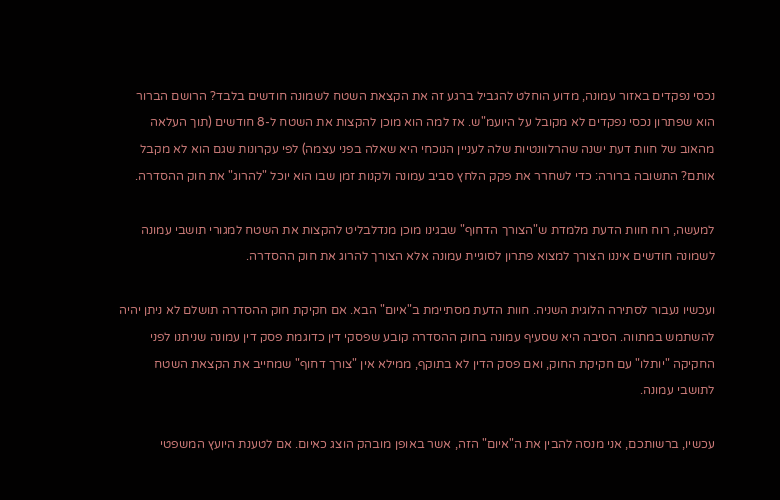נכסי נפקדים באזור עמונה, מדוע הוחלט להגביל ברגע זה את הקצאת השטח לשמונה חודשים בלבד? הרושם הברור הוא שפתרון נכסי נפקדים לא מקובל על היועמ"ש. אז למה הוא מוכן להקצות את השטח ל-8 חודשים (תוך העלאה מהאוב של חוות דעת ישנה שהרלוונטיות שלה לעניין הנוכחי היא שאלה בפני עצמה) לפי עקרונות שגם הוא לא מקבל אותם? התשובה ברורה: כדי לשחרר את פקק הלחץ סביב עמונה ולקנות זמן שבו הוא יוכל "להרוג" את חוק ההסדרה.

למעשה, רוח חוות הדעת מלמדת ש"הצורך הדחוף" שבגינו מוכן מנדלבליט להקצות את השטח למגורי תושבי עמונה לשמונה חודשים איננו הצורך למצוא פתרון לסוגיית עמונה אלא הצורך להרוג את חוק ההסדרה.

ועכשיו נעבור לסתירה הלוגית השניה. חוות הדעת מסתיימת ב"איום" הבא. אם חקיקת חוק ההסדרה תושלם לא ניתן יהיה להשתמש במתווה. הסיבה היא שסעיף עמונה בחוק ההסדרה קובע שפסקי דין כדוגמת פסק דין עמונה שניתנו לפני החקיקה "יותלו" עם חקיקת החוק, ואם פסק הדין לא בתוקף, ממילא אין "צורך דחוף" שמחייב את הקצאת השטח לתושבי עמונה.

עכשיו, ברשותכם, אני מנסה להבין את ה"איום" הזה, אשר באופן מובהק הוצג כאיום. אם לטענת היועץ המשפטי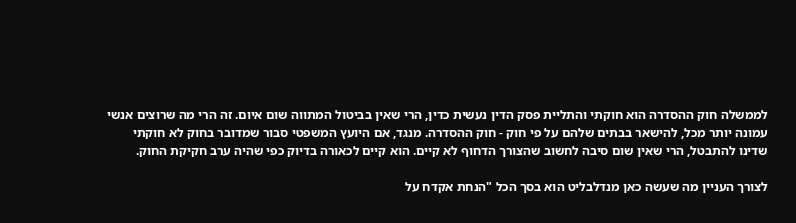לממשלה חוק ההסדרה הוא חוקתי והתליית פסק הדין נעשית כדין, הרי שאין בביטול המתווה שום איום. זה הרי מה שרוצים אנשי עמונה יותר מכל, להישאר בבתים שלהם על פי חוק - חוק ההסדרה. מנגד, אם היועץ המשפטי סבור שמדובר בחוק לא חוקתי שדינו להתבטל, הרי שאין שום סיבה לחשוב שהצורך הדחוף לא קיים. הוא קיים לכאורה בדיוק כפי שהיה ערב חקיקת החוק.

לצורך העניין מה שעשה כאן מנדלבליט הוא בסך הכל "הנחת אקדח על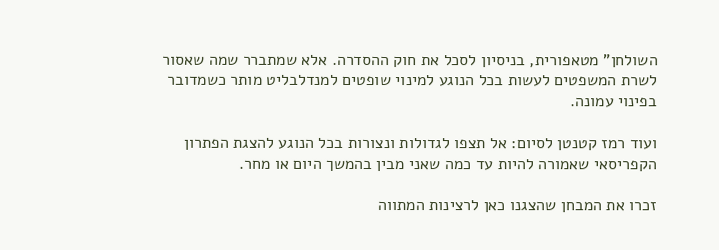השולחן" מטאפורית, בניסיון לסכל את חוק ההסדרה. אלא שמתברר שמה שאסור לשרת המשפטים לעשות בכל הנוגע למינוי שופטים למנדלבליט מותר כשמדובר בפינוי עמונה.

ועוד רמז קטנטן לסיום: אל תצפו לגדולות ונצורות בכל הנוגע להצגת הפתרון הקפריסאי שאמורה להיות עד כמה שאני מבין בהמשך היום או מחר.

זכרו את המבחן שהצגנו כאן לרצינות המתווה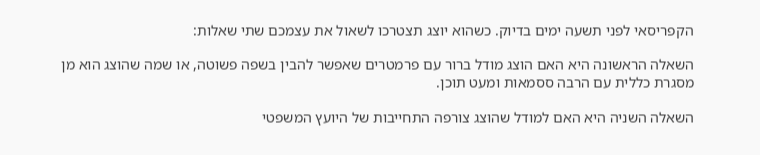הקפריסאי לפני תשעה ימים בדיוק. כשהוא יוצג תצטרכו לשאול את עצמכם שתי שאלות:

השאלה הראשונה היא האם הוצג מודל ברור עם פרמטרים שאפשר להבין בשפה פשוטה, או שמה שהוצג הוא מן מסגרת כללית עם הרבה ססמאות ומעט תוכן.

השאלה השניה היא האם למודל שהוצג צורפה התחייבות של היועץ המשפטי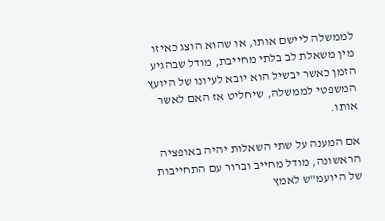לממשלה ליישם אותו, או שהוא הוצג כאיזו מין משאלת לב בלתי מחייבת, מודל שבהגיע הזמן כאשר יבשיל הוא יובא לעיונו של היועץ המשפטי לממשלה, שיחליט אז האם לאשר אותו.

אם המענה על שתי השאלות יהיה באופציה הראשונה, מודל מחייב וברור עם התחייבות של היועמ"ש לאמץ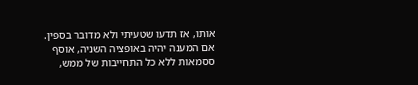אותו, אז תדעו שטעיתי ולא מדובר בספין. אם המענה יהיה באופציה השניה, אוסף ססמאות ללא כל התחייבות של ממש,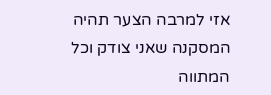אזי למרבה הצער תהיה המסקנה שאני צודק וכל המתווה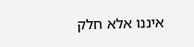איננו אלא חלק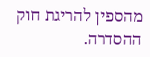מהספין להריגת חוק ההסדרה.